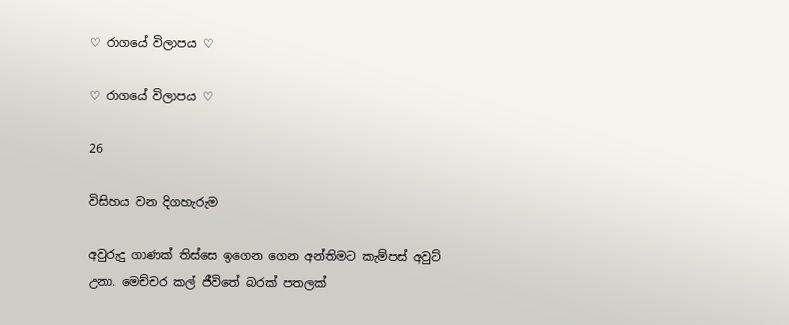♡ රාගයේ විලාපය ♡

♡ රාගයේ විලාපය ♡

26

විසිහය වන දිගහැරුම

අවුරුදු ගාණක් තිස්සෙ ඉගෙන ගෙන අන්තිමට කැම්පස් අවුට් උනා. මෙච්චර කල් ජීවිතේ බරක් පතලක්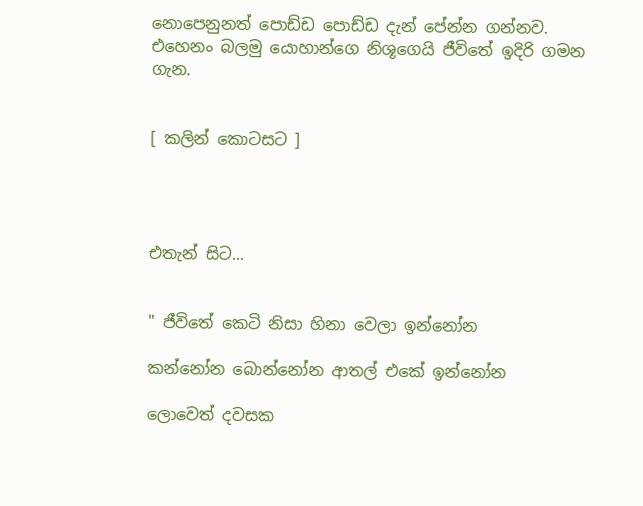නොපෙනුනත් පොඩ්ඩ පොඩ්ඩ දැන් පේන්න ගන්නව. එහෙනං බලමු යොහාන්ගෙ නිශූගෙයි ජීවිතේ ඉදිරි ගමන ගැන.


[ කලින් කොටසට ]




එතැන් සිට...


" ජීවිතේ කෙටි නිසා හිනා වෙලා ඉන්නෝන

කන්නෝන බොන්නෝන ආතල් එකේ ඉන්නෝන

ලොවෙත් දවසක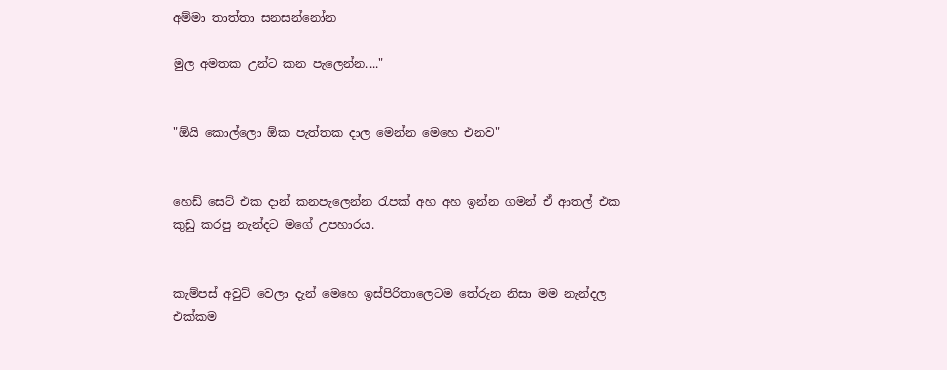අම්මා තාත්තා සනසන්නෝන

මුල අමතක උන්ට කන පැලෙන්න...."


"ඕයි කොල්ලො ඕක පැත්තක දාල මෙන්න මෙහෙ එනව"


හෙඩ් සෙට් එක දාන් කනපැලෙන්න රැපක් අහ අහ ඉන්න ගමන් ඒ ආතල් එක කුඩු කරපු නැන්දට මගේ උපහාරය.


කැම්පස් අවුට් වෙලා දැන් මෙහෙ ඉස්පිරිතාලෙටම තේරුන නිසා මම නැන්දල එක්කම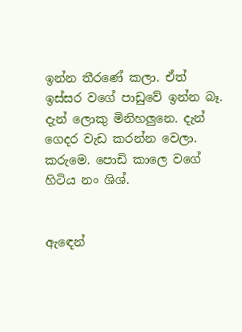ඉන්න තීරණේ කලා. ඒත් ඉස්සර වගේ පාඩුවේ ඉන්න බෑ. දැන් ලොකු මිනිහලුනෙ. දැන් ගෙදර වැඩ කරන්න වෙලා. කරුමෙ. පොඩි කාලෙ වගේ හිටිය නං ශිශ්.


ඇඳෙන්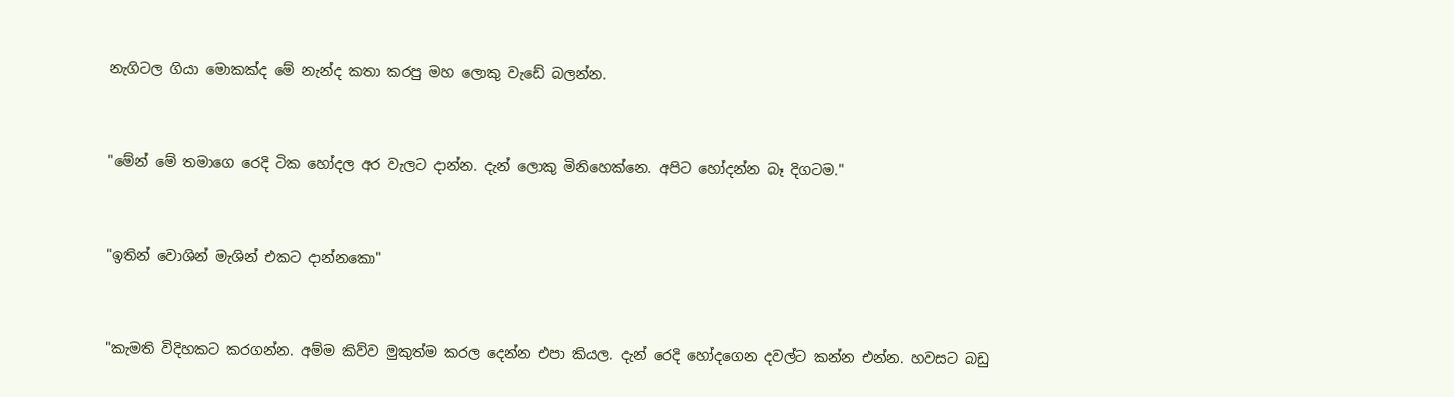නැගිටල ගියා මොකක්ද මේ නැන්ද කතා කරපු මහ ලොකු වැඩේ බලන්න.


"මේන් මේ තමාගෙ රෙදි ටික හෝදල අර වැලට දාන්න. දැන් ලොකු මිනිහෙක්නෙ. අපිට හෝදන්න බෑ දිගටම."


"ඉතින් වොශින් මැශින් එකට දාන්නකො"


"කැමති විදිහකට කරගන්න. අම්ම කිව්ව මුකුත්ම කරල දෙන්න එපා කියල. දැන් රෙදි හෝදගෙන දවල්ට කන්න එන්න. හවසට බඩු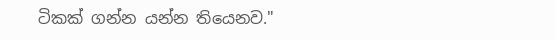ටිකක් ගන්න යන්න තියෙනව."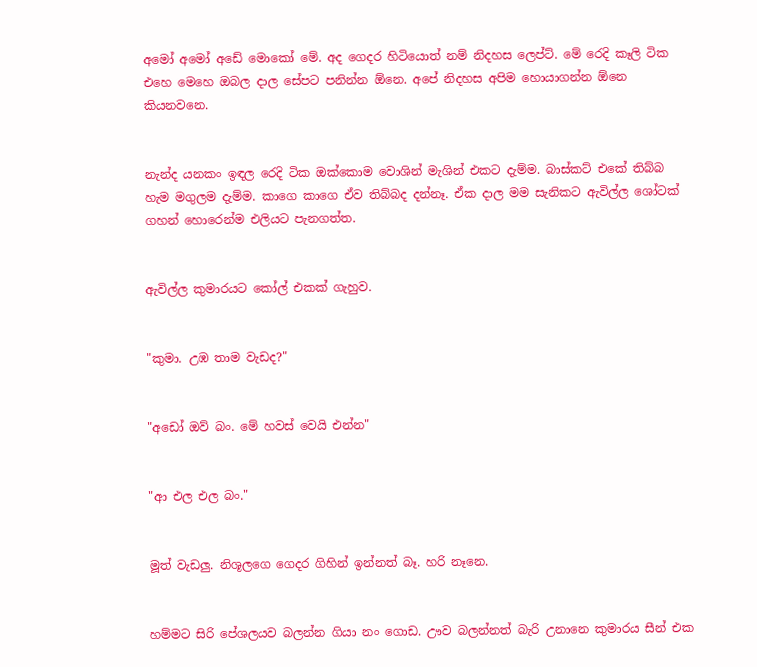අමෝ අමෝ අඩේ මොකෝ මේ. අද ගෙදර හිටියොත් නම් නිදහස ලෙප්ට්. මේ රෙදි කෑලි ටික එහෙ මෙහෙ ඔබල දාල සේපට පනින්න ඕනෙ. අපේ නිදහස අපිම හොයාගන්න ඕනෙ කියනවනෙ.


නැන්ද යනකං ඉඳල රෙදි ටික ඔක්කොම වොශින් මැශින් එකට දැම්ම. බාස්කට් එකේ තිබ්බ හැම මගුලම දැම්ම. කාගෙ කාගෙ ඒව තිබ්බද දන්නෑ. ඒක දාල මම සැනිකට ඇවිල්ල ශෝටක් ගහන් හොරෙන්ම එලියට පැනගත්ත.


ඇවිල්ල කුමාරයට කෝල් එකක් ගැහුව.


"කුමා. උඹ තාම වැඩද?"


"අඩෝ ඔව් බං. මේ හවස් වෙයි එන්න"


"ආ එල එල බං."


මූත් වැඩලු. නිශූලගෙ ගෙදර ගිහින් ඉන්නත් බෑ. හරි නෑනෙ.


හම්මට සිරි පේශලයව බලන්න ගියා නං ගොඩ. ඌව බලන්නත් බැරි උනානෙ කුමාරය සීන් එක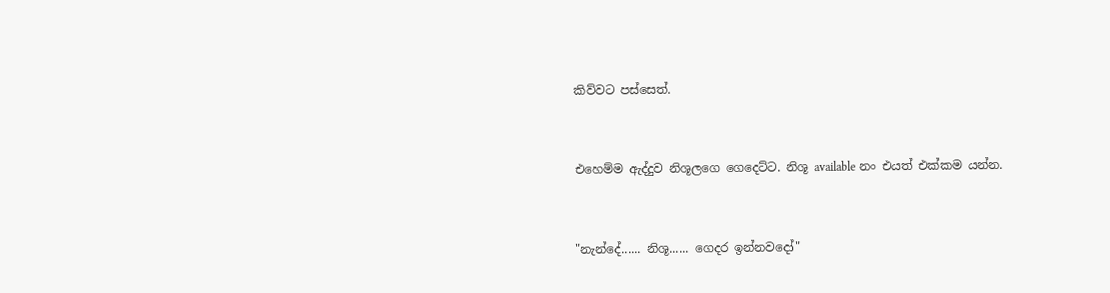කිව්වට පස්සෙත්.


එහෙම්ම ඇද්දුව නිශූලගෙ ගෙදෙට්ට. නිශූ available නං එයත් එක්කම යන්න.


"නැන්දේ...... නිශූ...... ගෙදර ඉන්නවදෝ"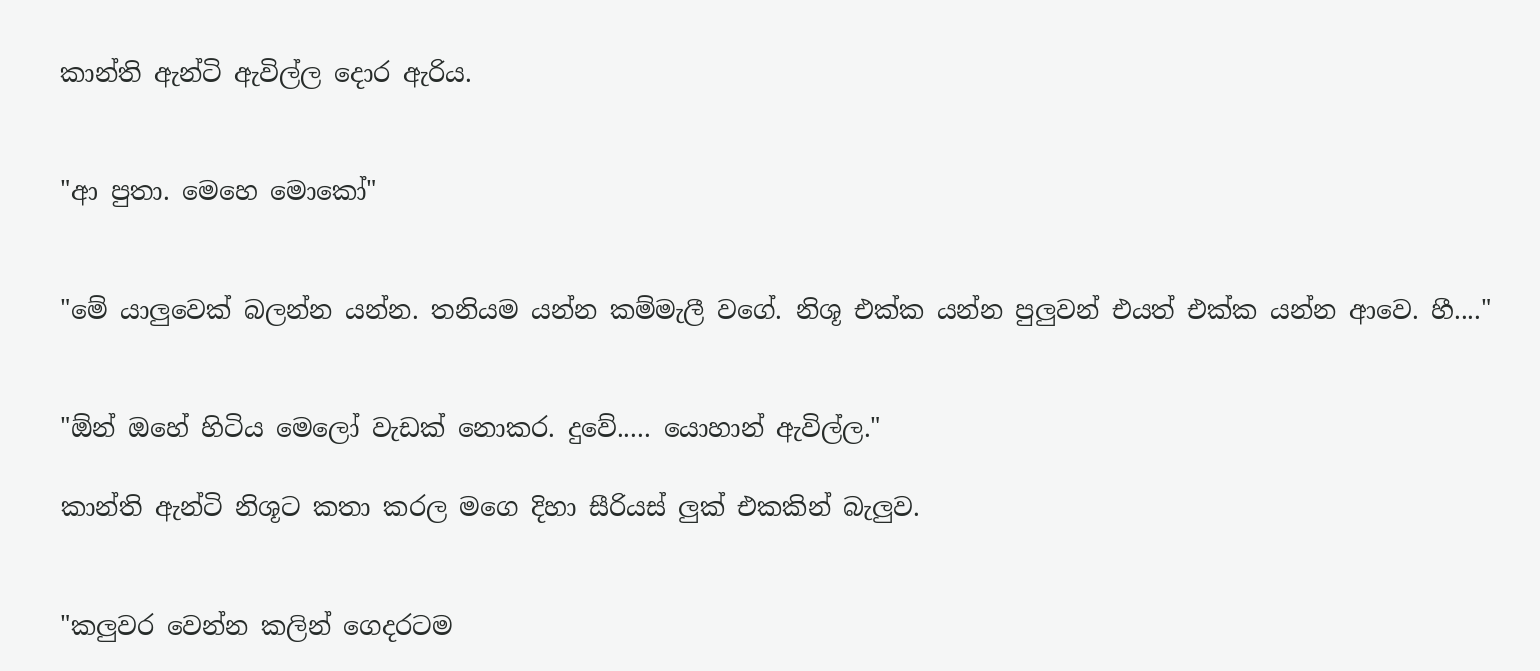කාන්ති ඇන්ටි ඇවිල්ල දොර ඇරිය.


"ආ පුතා. මෙහෙ මොකෝ"


"මේ යාලුවෙක් බලන්න යන්න. තනියම යන්න කම්මැලී වගේ. නිශූ එක්ක යන්න පුලුවන් එයත් එක්ක යන්න ආවෙ. හී...."


"ඕන් ඔහේ හිටිය මෙලෝ වැඩක් නොකර. දුවේ..... යොහාන් ඇවිල්ල."

කාන්ති ඇන්ටි නිශූට කතා කරල මගෙ දිහා සීරියස් ලුක් එකකින් බැලුව.


"කලුවර වෙන්න කලින් ගෙදරටම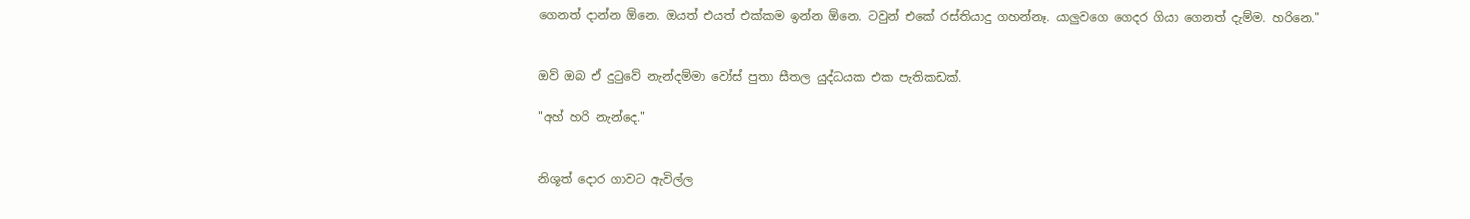ගෙනත් දාන්න ඕනෙ. ඔයත් එයත් එක්කම ඉන්න ඕනෙ. ටවුන් එකේ රස්තියාදු ගහන්නෑ. යාලුවගෙ ගෙදර ගියා ගෙනත් දැම්ම. හරිනෙ."


ඔව් ඔබ ඒ දුටුවේ නැන්දම්මා වෝස් පුතා සීතල යුද්ධයක එක පැතිකඩක්.

"අහ් හරි නැන්දෙ."


නිශූත් දොර ගාවට ඇවිල්ල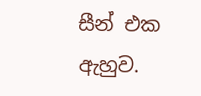සීන් එක ඇහුව.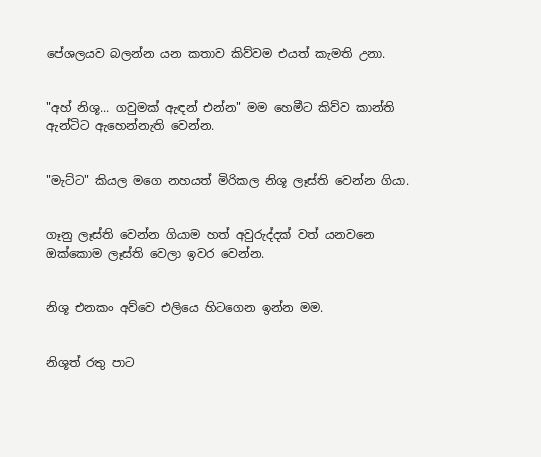පේශලයව බලන්න යන කතාව කිව්වම එයත් කැමති උනා.


"අහ් නිශූ... ගවුමක් ඇඳන් එන්න" මම හෙමීට කිව්ව කාන්ති ඇන්ටිට ඇහෙන්නැති වෙන්න.


"මැට්ට" කියල මගෙ නහයත් මිරිකල නිශූ ලෑස්ති වෙන්න ගියා.


ගෑනු ලෑස්ති වෙන්න ගියාම හත් අවුරුද්දක් වත් යනවනෙ ඔක්කොම ලෑස්ති වෙලා ඉවර වෙන්න.


නිශූ එනකං අව්වෙ එලියෙ හිටගෙන ඉන්න මම.


නිශූත් රතු පාට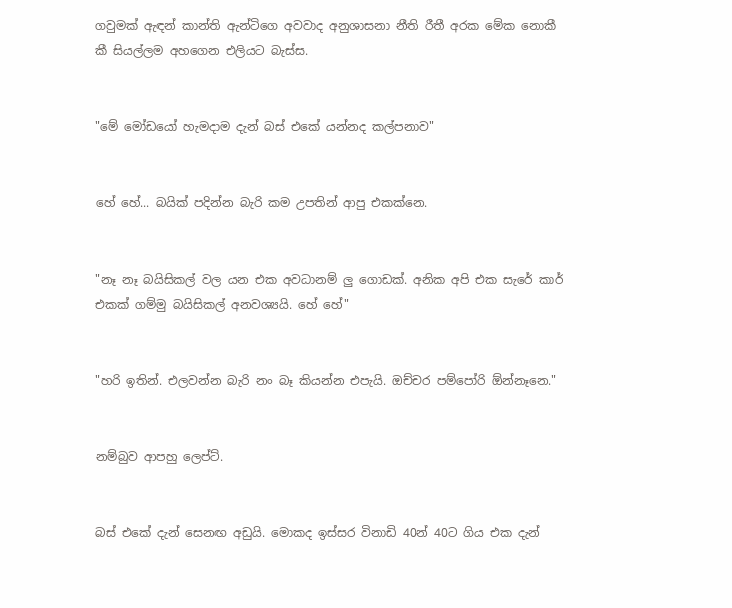ගවුමක් ඇඳන් කාන්ති ඇන්ටිගෙ අවවාද අනුශාසනා නීති රීතී අරක මේක නොකී කී සියල්ලම අහගෙන එලියට බැස්ස.


"මේ මෝඩයෝ හැමදාම දැන් බස් එකේ යන්නද කල්පනාව"


හේ හේ... බයික් පදින්න බැරි කම උපතින් ආපු එකක්නෙ.


"නෑ නෑ බයිසිකල් වල යන එක අවධානම් ලු ගොඩක්. අනික අපි එක සැරේ කාර් එකක් ගම්මු බයිසිකල් අනවශ්‍යයි. හේ හේ"


"හරි ඉතින්. එලවන්න බැරි නං බෑ කියන්න එපැයි. ඔච්චර පම්පෝරි ඕන්නෑනෙ."


නම්බුව ආපහු ලෙප්ට්.


බස් එකේ දැන් සෙනඟ අඩුයි. මොකද ඉස්සර විනාඩි 40න් 40ට ගිය එක දැන්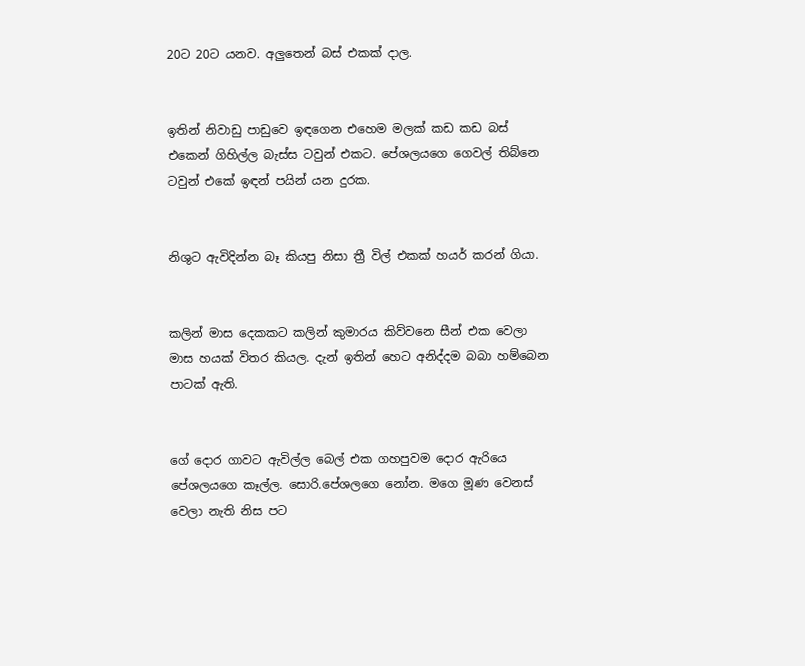20ට 20ට යනව. අලුතෙන් බස් එකක් දාල.


ඉතින් නිවාඩු පාඩුවෙ ඉඳගෙන එහෙම මලක් කඩ කඩ බස් එකෙන් ගිහිල්ල බැස්ස ටවුන් එකට. පේශලයගෙ ගෙවල් තිබ්නෙ ටවුන් එකේ ඉඳන් පයින් යන දුරක.


නිශුට ඇවිදින්න බෑ කියපු නිසා ත්‍රී විල් එකක් හයර් කරන් ගියා.


කලින් මාස දෙකකට කලින් කුමාරය කිව්වනෙ සීන් එක වෙලා මාස හයක් විතර කියල. දැන් ඉතින් හෙට අනිද්දම බබා හම්බෙන පාටක් ඇති.


ගේ දොර ගාවට ඇවිල්ල බෙල් එක ගහපුවම දොර ඇරියෙ පේශලයගෙ කෑල්ල. සොරි.පේශලගෙ නෝන. මගෙ මූණ වෙනස් වෙලා නැති නිස පට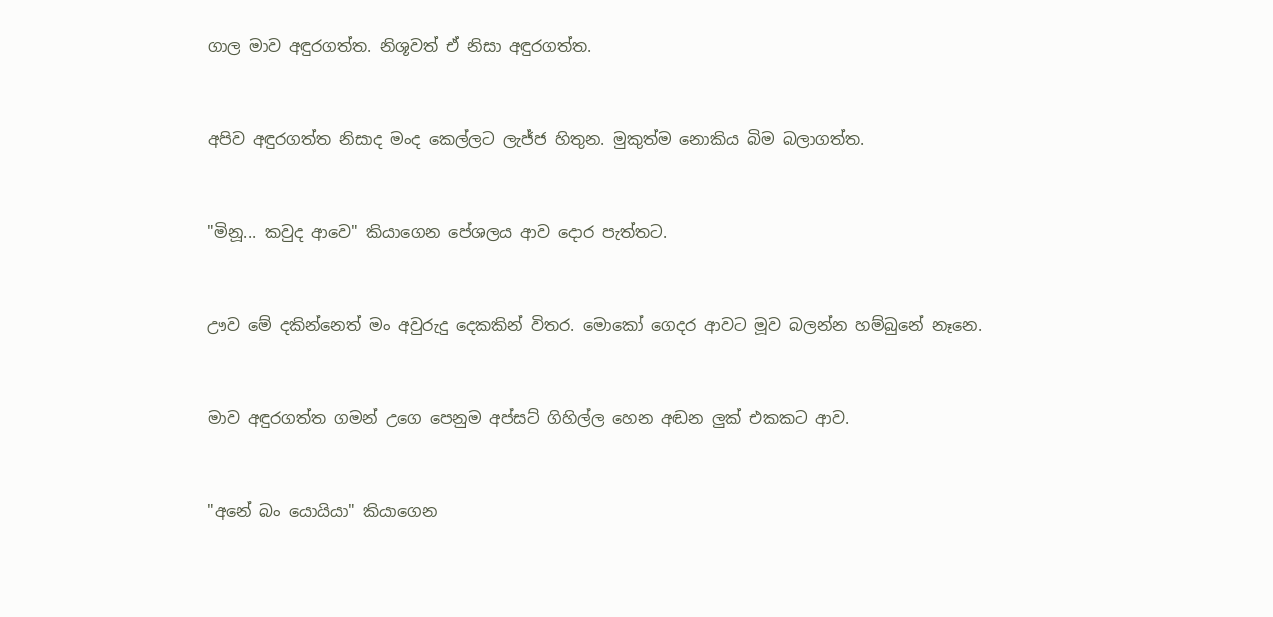ගාල මාව අඳුරගත්ත. නිශූවත් ඒ නිසා අඳුරගත්ත.


අපිව අඳුරගත්ත නිසාද මංද කෙල්ලට ලැජ්ජ හිතුන. මුකුත්ම නොකිය බිම බලාගත්ත.


"මිනූ... කවුද ආවෙ" කියාගෙන පේශලය ආව දොර පැත්තට.


ඌව මේ දකින්නෙත් මං අවුරුදු දෙකකින් විතර. මොකෝ ගෙදර ආවට මූව බලන්න හම්බුනේ නෑනෙ.


මාව අඳුරගත්ත ගමන් උගෙ පෙනුම අප්සට් ගිහිල්ල හෙන අඬන ලුක් එකකට ආව.


"අනේ බං යොයියා" කියාගෙන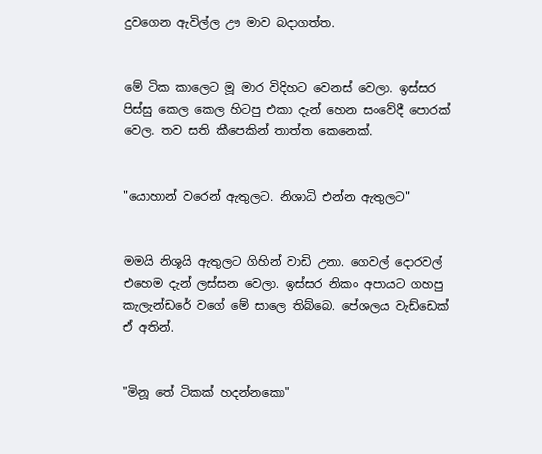දුවගෙන ඇවිල්ල ඌ මාව බදාගත්ත.


මේ ටික කාලෙට මූ මාර විදිහට වෙනස් වෙලා. ඉස්සර පිස්සු කෙල කෙල හිටපු එකා දැන් හෙන සංවේදී පොරක් වෙල. තව සති කීපෙකින් තාත්ත කෙනෙක්.


"යොහාන් වරෙන් ඇතුලට. නිශාධි එන්න ඇතුලට"


මමයි නිශූයි ඇතුලට ගිහින් වාඩි උනා. ගෙවල් දොරවල් එහෙම දැන් ලස්සන වෙලා. ඉස්සර නිකං අපායට ගහපු කැලැන්ඩරේ වගේ මේ සාලෙ තිබ්බෙ. පේශලය වැඩ්ඩෙක් ඒ අතින්.


"මිනූ තේ ටිකක් හදන්නකො"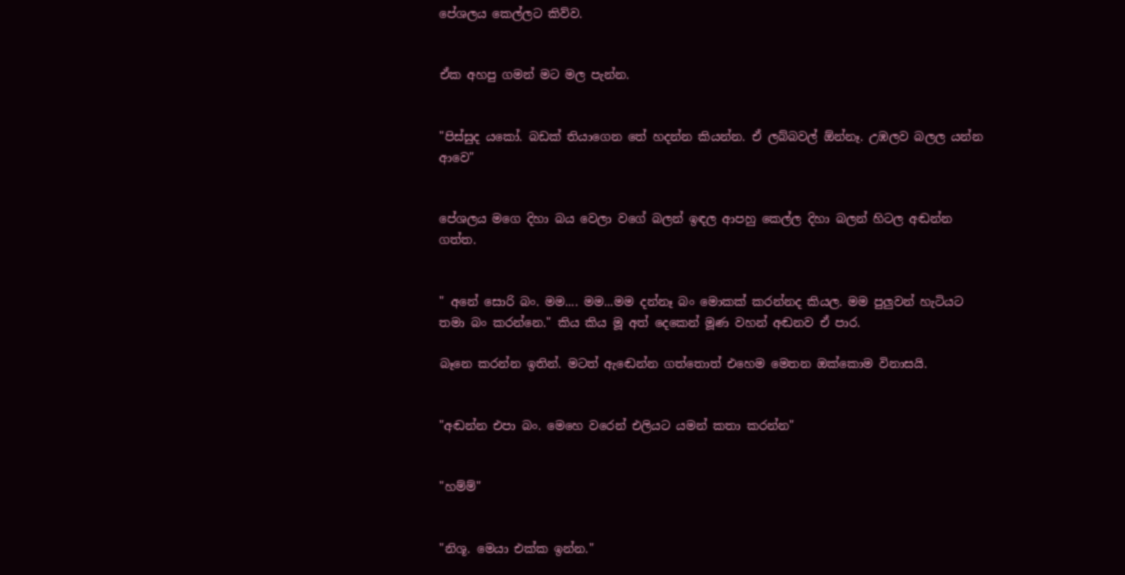පේශලය කෙල්ලට කිව්ව.


ඒක අහපු ගමන් මට මල පැන්න.


"පිස්සුද යකෝ. බඩක් තියාගෙන තේ හදන්න කියන්න. ඒ ලබ්බවල් ඕන්නෑ. උඹලව බලල යන්න ආවෙ"


පේශලය මගෙ දිහා බය වෙලා වගේ බලන් ඉඳල ආපහු කෙල්ල දිහා බලන් හිටල අඬන්න ගත්ත.


" අනේ සොරි බං. මම.... මම...මම දන්නෑ බං මොකක් කරන්නද කියල. මම පුලුවන් හැටියට තමා බං කරන්නෙ." කිය කිය මූ අත් දෙකෙන් මූණ වහන් අඬනව ඒ පාර.

බෑනෙ කරන්න ඉතින්. මටත් ඇඬෙන්න ගත්තොත් එහෙම මෙතන ඔක්කොම විනාසයි.


"අඬන්න එපා බං. මෙහෙ වරෙන් එලියට යමන් කතා කරන්න"


"හම්ම්"


"නිශූ. මෙයා එක්ක ඉන්න."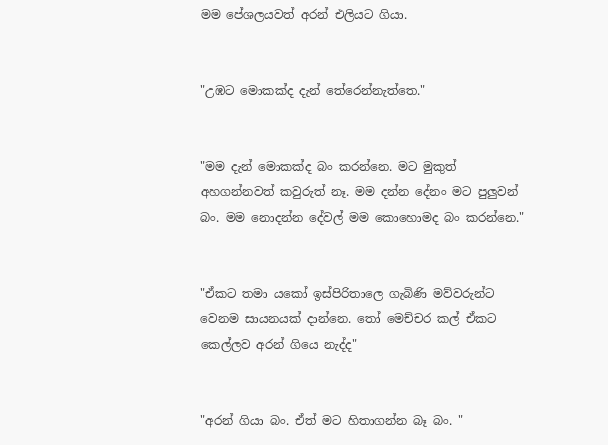මම පේශලයවත් අරන් එලියට ගියා.


"උඹට මොකක්ද දැන් තේරෙන්නැත්තෙ."


"මම දැන් මොකක්ද බං කරන්නෙ. මට මුකුත් අහගන්නවත් කවුරුත් නෑ. මම දන්න දේනං මට පුලුවන් බං. මම නොදන්න දේවල් මම කොහොමද බං කරන්නෙ."


"ඒකට තමා යකෝ ඉස්පිරිතාලෙ ගැබිණි මව්වරුන්ට වෙනම සායනයක් දාන්නෙ. තෝ මෙච්චර කල් ඒකට කෙල්ලව අරන් ගියෙ නැද්ද"


"අරන් ගියා බං. ඒත් මට හිතාගන්න බෑ බං. "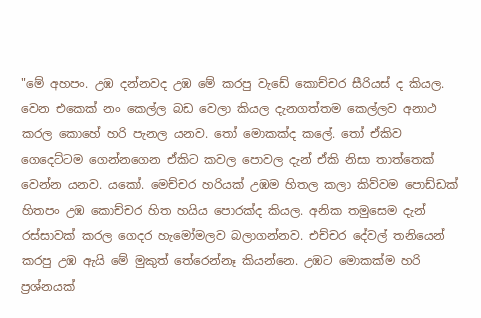"මේ අහපං. උඹ දන්නවද උඹ මේ කරපු වැඩේ කොච්චර සීරියස් ද කියල. වෙන එකෙක් නං කෙල්ල බඩ වෙලා කියල දැනගත්තම කෙල්ලව අනාථ කරල කොහේ හරි පැනල යනව. තෝ මොකක්ද කලේ. තෝ ඒකිව ගෙදෙට්ටම ගෙන්නගෙන ඒකිට කවල පොවල දැන් ඒකි නිසා තාත්තෙක් වෙන්න යනව. යකෝ. මෙච්චර හරියක් උඹම හිතල කලා කිව්වම පොඩ්ඩක් හිතපං උඹ කොච්චර හිත හයිය පොරක්ද කියල. අනික තමුසෙම දැන් රස්සාවක් කරල ගෙදර හැමෝමලව බලාගන්නව. එච්චර දේවල් තනියෙන් කරපු උඹ ඇයි මේ මුකුත් තේරෙන්නෑ කියන්නෙ. උඹට මොකක්ම හරි ප්‍රශ්නයක්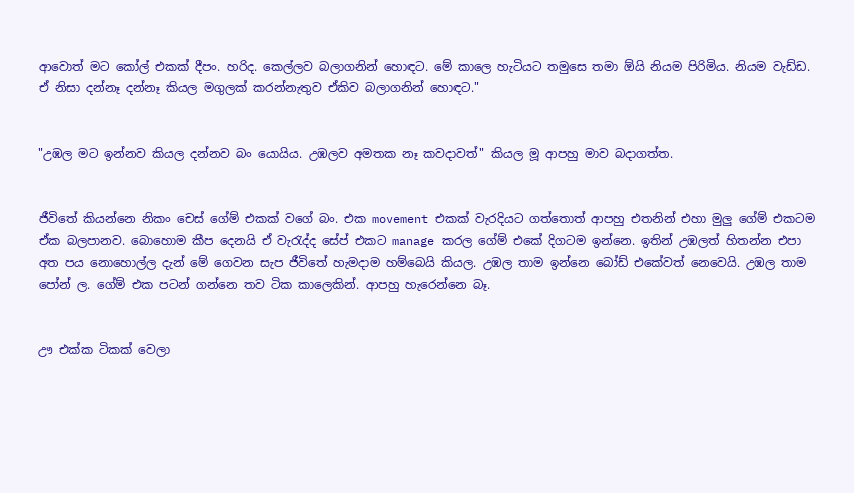ආවොත් මට කෝල් එකක් දීපං. හරිද. කෙල්ලව බලාගනින් හොඳට. මේ කාලෙ හැටියට තමුසෙ තමා ඕයි නියම පිරිමිය. නියම වැඩ්ඩ. ඒ නිසා දන්නෑ දන්නෑ කියල මගුලක් කරන්නැතුව ඒකිව බලාගනින් හොඳට."


"උඹල මට ඉන්නව කියල දන්නව බං යොයිය. උඹලව අමතක නෑ කවදාවත්" කියල මූ ආපහු මාව බදාගත්ත.


ජීවිතේ කියන්නෙ නිකං චෙස් ගේම් එකක් වගේ බං. එක movement එකක් වැරදියට ගත්තොත් ආපහු එතනින් එහා මුලු ගේම් එකටම ඒක බලපානව. බොහොම කීප දෙනයි ඒ වැරැද්ද සේප් එකට manage කරල ගේම් එකේ දිගටම ඉන්නෙ. ඉතින් උඹලත් හිතන්න එපා අත පය නොහොල්ල දැන් මේ ගෙවන සැප ජීවිතේ හැමදාම හම්බෙයි කියල. උඹල තාම ඉන්නෙ බෝඩ් එකේවත් නෙවෙයි. උඹල තාම පෝන් ල. ගේම් එක පටන් ගන්නෙ තව ටික කාලෙකින්. ආපහු හැරෙන්නෙ බෑ.


ඌ එක්ක ටිකක් වෙලා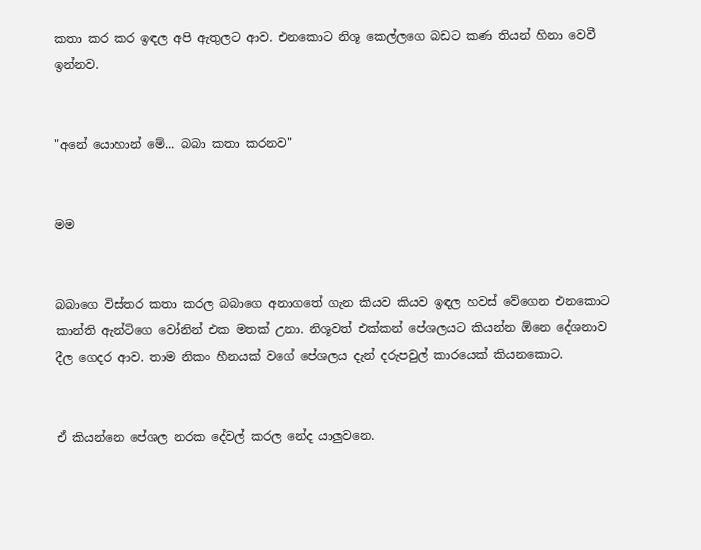කතා කර කර ඉඳල අපි ඇතුලට ආව. එනකොට නිශූ කෙල්ලගෙ බඩට කණ තියන් හිනා වෙවී ඉන්නව.


"අනේ යොහාන් මේ... බබා කතා කරනව"


මම


බබාගෙ විස්තර කතා කරල බබාගෙ අනාගතේ ගැන කියව කියව ඉඳල හවස් වේගෙන එනකොට කාන්ති ඇන්ටිගෙ වෝනින් එක මතක් උනා. නිශූවත් එක්කන් පේශලයට කියන්න ඕනෙ දේශනාව දීල ගෙදර ආව. තාම නිකං හීනයක් වගේ පේශලය දැන් දරුපවුල් කාරයෙක් කියනකොට.


ඒ කියන්නෙ පේශල නරක දේවල් කරල නේද යාලුවනෙ.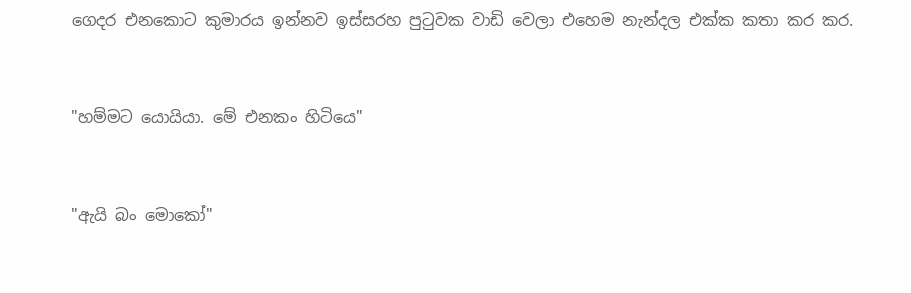ගෙදර එනකොට කුමාරය ඉන්නව ඉස්සරහ පුටුවක වාඩි වෙලා එහෙම නැන්දල එක්ක කතා කර කර.


"හම්මට යොයියා. මේ එනකං හිටියෙ"


"ඇයි බං මොකෝ"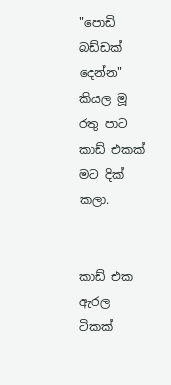"පොඩි බඩ්ඩක් දෙන්න" කියල මූ රතු පාට කාඩ් එකක් මට දික් කලා.


කාඩ් එක ඇරල ටිකක්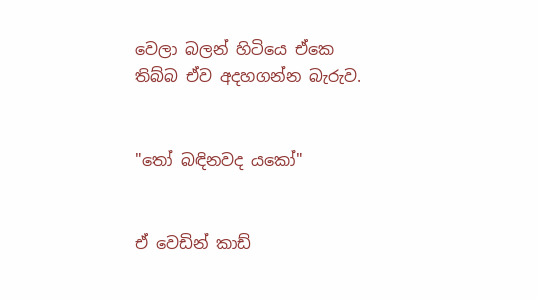වෙලා බලන් හිටියෙ ඒකෙ තිබ්බ ඒව අදහගන්න බැරුව.


"තෝ බඳිනවද යකෝ"


ඒ වෙඩින් කාඩ්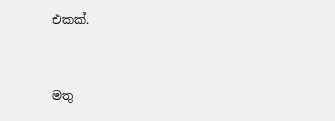එකක්.


මතු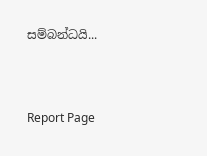සම්බන්ධයි...


Report Page